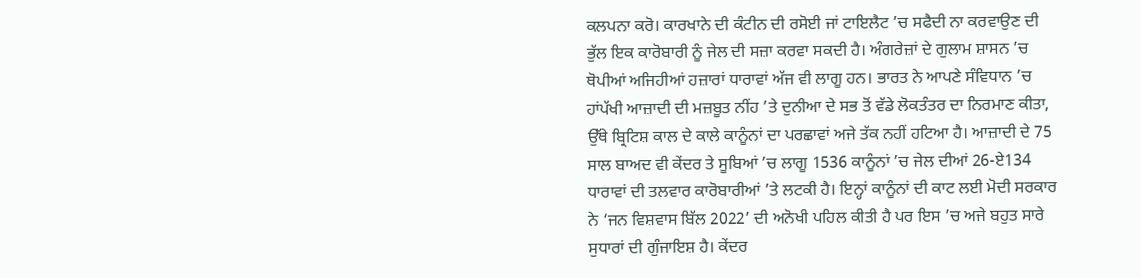ਕਲਪਨਾ ਕਰੋ। ਕਾਰਖਾਨੇ ਦੀ ਕੰਟੀਨ ਦੀ ਰਸੋਈ ਜਾਂ ਟਾਇਲੈਟ ’ਚ ਸਫੈਦੀ ਨਾ ਕਰਵਾਉਣ ਦੀ ਭੁੱਲ ਇਕ ਕਾਰੋਬਾਰੀ ਨੂੰ ਜੇਲ ਦੀ ਸਜ਼ਾ ਕਰਵਾ ਸਕਦੀ ਹੈ। ਅੰਗਰੇਜ਼ਾਂ ਦੇ ਗੁਲਾਮ ਸ਼ਾਸਨ ’ਚ ਥੋਪੀਆਂ ਅਜਿਹੀਆਂ ਹਜ਼ਾਰਾਂ ਧਾਰਾਵਾਂ ਅੱਜ ਵੀ ਲਾਗੂ ਹਨ। ਭਾਰਤ ਨੇ ਆਪਣੇ ਸੰਵਿਧਾਨ ’ਚ ਹਾਂਪੱਖੀ ਆਜ਼ਾਦੀ ਦੀ ਮਜ਼ਬੂਤ ਨੀਂਹ ’ਤੇ ਦੁਨੀਆ ਦੇ ਸਭ ਤੋਂ ਵੱਡੇ ਲੋਕਤੰਤਰ ਦਾ ਨਿਰਮਾਣ ਕੀਤਾ, ਉੱਥੇ ਬ੍ਰਿਟਿਸ਼ ਕਾਲ ਦੇ ਕਾਲੇ ਕਾਨੂੰਨਾਂ ਦਾ ਪਰਛਾਵਾਂ ਅਜੇ ਤੱਕ ਨਹੀਂ ਹਟਿਆ ਹੈ। ਆਜ਼ਾਦੀ ਦੇ 75 ਸਾਲ ਬਾਅਦ ਵੀ ਕੇਂਦਰ ਤੇ ਸੂਬਿਆਂ ’ਚ ਲਾਗੂ 1536 ਕਾਨੂੰਨਾਂ ’ਚ ਜੇਲ ਦੀਆਂ 26-ਏ134 ਧਾਰਾਵਾਂ ਦੀ ਤਲਵਾਰ ਕਾਰੋਬਾਰੀਆਂ ’ਤੇ ਲਟਕੀ ਹੈ। ਇਨ੍ਹਾਂ ਕਾਨੂੰਨਾਂ ਦੀ ਕਾਟ ਲਈ ਮੋਦੀ ਸਰਕਾਰ ਨੇ ‘ਜਨ ਵਿਸ਼ਵਾਸ ਬਿੱਲ 2022’ ਦੀ ਅਨੋਖੀ ਪਹਿਲ ਕੀਤੀ ਹੈ ਪਰ ਇਸ ’ਚ ਅਜੇ ਬਹੁਤ ਸਾਰੇ ਸੁਧਾਰਾਂ ਦੀ ਗੁੰਜਾਇਸ਼ ਹੈ। ਕੇਂਦਰ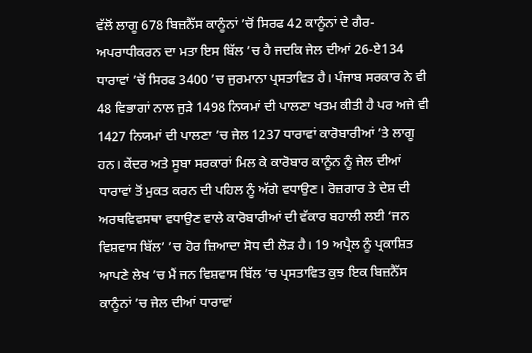ਵੱਲੋਂ ਲਾਗੂ 678 ਬਿਜ਼ਨੈੱਸ ਕਾਨੂੰਨਾਂ ’ਚੋਂ ਸਿਰਫ 42 ਕਾਨੂੰਨਾਂ ਦੇ ਗੈਰ-ਅਪਰਾਧੀਕਰਨ ਦਾ ਮਤਾ ਇਸ ਬਿੱਲ ’ਚ ਹੈ ਜਦਕਿ ਜੇਲ ਦੀਆਂ 26-ਏ134 ਧਾਰਾਵਾਂ ’ਚੋਂ ਸਿਰਫ 3400 ’ਚ ਜੁਰਮਾਨਾ ਪ੍ਰਸਤਾਵਿਤ ਹੈ। ਪੰਜਾਬ ਸਰਕਾਰ ਨੇ ਵੀ 48 ਵਿਭਾਗਾਂ ਨਾਲ ਜੁੜੇ 1498 ਨਿਯਮਾਂ ਦੀ ਪਾਲਣਾ ਖਤਮ ਕੀਤੀ ਹੈ ਪਰ ਅਜੇ ਵੀ 1427 ਨਿਯਮਾਂ ਦੀ ਪਾਲਣਾ ’ਚ ਜੇਲ 1237 ਧਾਰਾਵਾਂ ਕਾਰੋਬਾਰੀਆਂ ’ਤੇ ਲਾਗੂ ਹਨ। ਕੇਂਦਰ ਅਤੇ ਸੂਬਾ ਸਰਕਾਰਾਂ ਮਿਲ ਕੇ ਕਾਰੋਬਾਰ ਕਾਨੂੰਨ ਨੂੰ ਜੇਲ ਦੀਆਂ ਧਾਰਾਵਾਂ ਤੋਂ ਮੁਕਤ ਕਰਨ ਦੀ ਪਹਿਲ ਨੂੰ ਅੱਗੇ ਵਧਾਉਣ। ਰੋਜ਼ਗਾਰ ਤੇ ਦੇਸ਼ ਦੀ ਅਰਥਵਿਵਸਥਾ ਵਧਾਉਣ ਵਾਲੇ ਕਾਰੋਬਾਰੀਆਂ ਦੀ ਵੱਕਾਰ ਬਹਾਲੀ ਲਈ ‘ਜਨ ਵਿਸ਼ਵਾਸ ਬਿੱਲ’ ’ਚ ਹੋਰ ਜ਼ਿਆਦਾ ਸੋਧ ਦੀ ਲੋੜ ਹੈ। 19 ਅਪ੍ਰੈਲ ਨੂੰ ਪ੍ਰਕਾਸ਼ਿਤ ਆਪਣੇ ਲੇਖ ’ਚ ਮੈਂ ਜਨ ਵਿਸ਼ਵਾਸ ਬਿੱਲ ’ਚ ਪ੍ਰਸਤਾਵਿਤ ਕੁਝ ਇਕ ਬਿਜ਼ਨੈੱਸ ਕਾਨੂੰਨਾਂ ’ਚ ਜੇਲ ਦੀਆਂ ਧਾਰਾਵਾਂ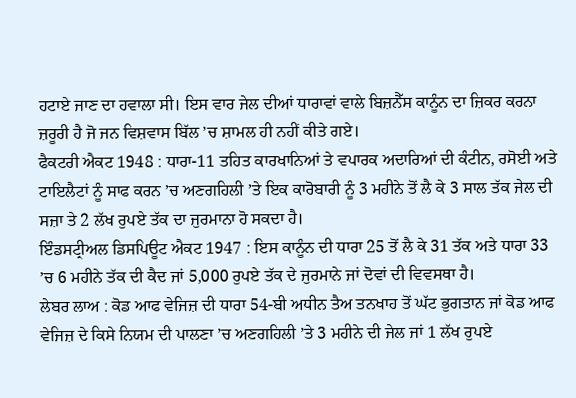ਹਟਾਏ ਜਾਣ ਦਾ ਹਵਾਲਾ ਸੀ। ਇਸ ਵਾਰ ਜੇਲ ਦੀਆਂ ਧਾਰਾਵਾਂ ਵਾਲੇ ਬਿਜ਼ਨੈੱਸ ਕਾਨੂੰਨ ਦਾ ਜ਼ਿਕਰ ਕਰਨਾ ਜ਼ਰੂਰੀ ਹੈ ਜੋ ਜਨ ਵਿਸ਼ਵਾਸ ਬਿੱਲ ’ਚ ਸ਼ਾਮਲ ਹੀ ਨਹੀਂ ਕੀਤੇ ਗਏ।
ਫੈਕਟਰੀ ਐਕਟ 1948 : ਧਾਰਾ-11 ਤਹਿਤ ਕਾਰਖਾਨਿਆਂ ਤੇ ਵਪਾਰਕ ਅਦਾਰਿਆਂ ਦੀ ਕੰਟੀਨ, ਰਸੋਈ ਅਤੇ ਟਾਇਲੈਟਾਂ ਨੂੰ ਸਾਫ ਕਰਨ ’ਚ ਅਣਗਹਿਲੀ ’ਤੇ ਇਕ ਕਾਰੋਬਾਰੀ ਨੂੰ 3 ਮਹੀਨੇ ਤੋਂ ਲੈ ਕੇ 3 ਸਾਲ ਤੱਕ ਜੇਲ ਦੀ ਸਜ਼ਾ ਤੇ 2 ਲੱਖ ਰੁਪਏ ਤੱਕ ਦਾ ਜੁਰਮਾਨਾ ਹੋ ਸਕਦਾ ਹੈ।
ਇੰਡਸਟ੍ਰੀਅਲ ਡਿਸਪਿਊਟ ਐਕਟ 1947 : ਇਸ ਕਾਨੂੰਨ ਦੀ ਧਾਰਾ 25 ਤੋਂ ਲੈ ਕੇ 31 ਤੱਕ ਅਤੇ ਧਾਰਾ 33 ’ਚ 6 ਮਹੀਨੇ ਤੱਕ ਦੀ ਕੈਦ ਜਾਂ 5,000 ਰੁਪਏ ਤੱਕ ਦੇ ਜੁਰਮਾਨੇ ਜਾਂ ਦੋਵਾਂ ਦੀ ਵਿਵਸਥਾ ਹੈ।
ਲੇਬਰ ਲਾਅ : ਕੋਡ ਆਫ ਵੇਜਿਜ਼ ਦੀ ਧਾਰਾ 54-ਬੀ ਅਧੀਨ ਤੈਅ ਤਨਖਾਹ ਤੋਂ ਘੱਟ ਭੁਗਤਾਨ ਜਾਂ ਕੋਡ ਆਫ ਵੇਜਿਜ਼ ਦੇ ਕਿਸੇ ਨਿਯਮ ਦੀ ਪਾਲਣਾ ’ਚ ਅਣਗਹਿਲੀ ’ਤੇ 3 ਮਹੀਨੇ ਦੀ ਜੇਲ ਜਾਂ 1 ਲੱਖ ਰੁਪਏ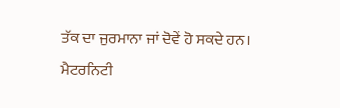ਤੱਕ ਦਾ ਜੁਰਮਾਨਾ ਜਾਂ ਦੋਵੇਂ ਹੋ ਸਕਦੇ ਹਨ।
ਮੈਟਰਨਿਟੀ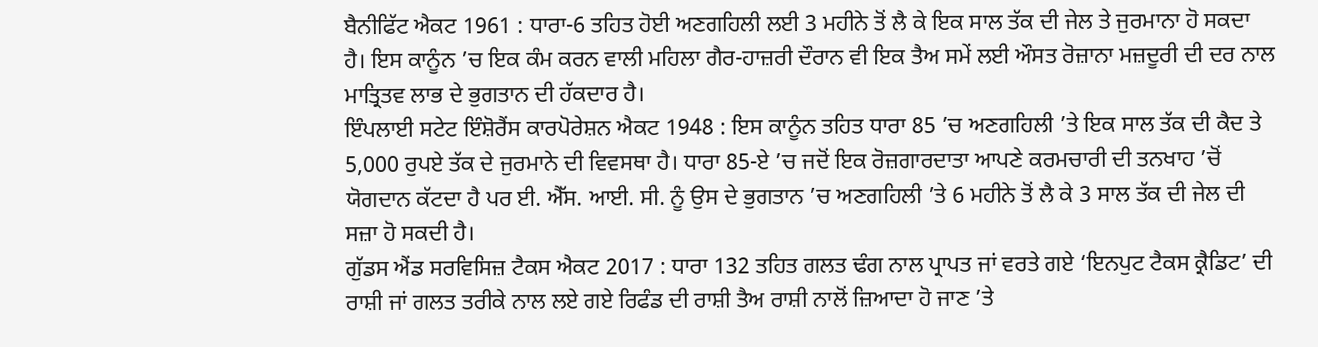ਬੈਨੀਫਿੱਟ ਐਕਟ 1961 : ਧਾਰਾ-6 ਤਹਿਤ ਹੋਈ ਅਣਗਹਿਲੀ ਲਈ 3 ਮਹੀਨੇ ਤੋਂ ਲੈ ਕੇ ਇਕ ਸਾਲ ਤੱਕ ਦੀ ਜੇਲ ਤੇ ਜੁਰਮਾਨਾ ਹੋ ਸਕਦਾ ਹੈ। ਇਸ ਕਾਨੂੰਨ ’ਚ ਇਕ ਕੰਮ ਕਰਨ ਵਾਲੀ ਮਹਿਲਾ ਗੈਰ-ਹਾਜ਼ਰੀ ਦੌਰਾਨ ਵੀ ਇਕ ਤੈਅ ਸਮੇਂ ਲਈ ਔਸਤ ਰੋਜ਼ਾਨਾ ਮਜ਼ਦੂਰੀ ਦੀ ਦਰ ਨਾਲ ਮਾਤ੍ਰਿਤਵ ਲਾਭ ਦੇ ਭੁਗਤਾਨ ਦੀ ਹੱਕਦਾਰ ਹੈ।
ਇੰਪਲਾਈ ਸਟੇਟ ਇੰਸ਼ੋਰੈਂਸ ਕਾਰਪੋਰੇਸ਼ਨ ਐਕਟ 1948 : ਇਸ ਕਾਨੂੰਨ ਤਹਿਤ ਧਾਰਾ 85 ’ਚ ਅਣਗਹਿਲੀ ’ਤੇ ਇਕ ਸਾਲ ਤੱਕ ਦੀ ਕੈਦ ਤੇ 5,000 ਰੁਪਏ ਤੱਕ ਦੇ ਜੁਰਮਾਨੇ ਦੀ ਵਿਵਸਥਾ ਹੈ। ਧਾਰਾ 85-ਏ ’ਚ ਜਦੋਂ ਇਕ ਰੋਜ਼ਗਾਰਦਾਤਾ ਆਪਣੇ ਕਰਮਚਾਰੀ ਦੀ ਤਨਖਾਹ ’ਚੋਂ ਯੋਗਦਾਨ ਕੱਟਦਾ ਹੈ ਪਰ ਈ. ਐੱਸ. ਆਈ. ਸੀ. ਨੂੰ ਉਸ ਦੇ ਭੁਗਤਾਨ ’ਚ ਅਣਗਹਿਲੀ ’ਤੇ 6 ਮਹੀਨੇ ਤੋਂ ਲੈ ਕੇ 3 ਸਾਲ ਤੱਕ ਦੀ ਜੇਲ ਦੀ ਸਜ਼ਾ ਹੋ ਸਕਦੀ ਹੈ।
ਗੁੱਡਸ ਐਂਡ ਸਰਵਿਸਿਜ਼ ਟੈਕਸ ਐਕਟ 2017 : ਧਾਰਾ 132 ਤਹਿਤ ਗਲਤ ਢੰਗ ਨਾਲ ਪ੍ਰਾਪਤ ਜਾਂ ਵਰਤੇ ਗਏ ‘ਇਨਪੁਟ ਟੈਕਸ ਕ੍ਰੈਡਿਟ’ ਦੀ ਰਾਸ਼ੀ ਜਾਂ ਗਲਤ ਤਰੀਕੇ ਨਾਲ ਲਏ ਗਏ ਰਿਫੰਡ ਦੀ ਰਾਸ਼ੀ ਤੈਅ ਰਾਸ਼ੀ ਨਾਲੋਂ ਜ਼ਿਆਦਾ ਹੋ ਜਾਣ ’ਤੇ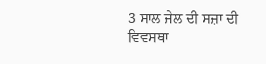3 ਸਾਲ ਜੇਲ ਦੀ ਸਜ਼ਾ ਦੀ ਵਿਵਸਥਾ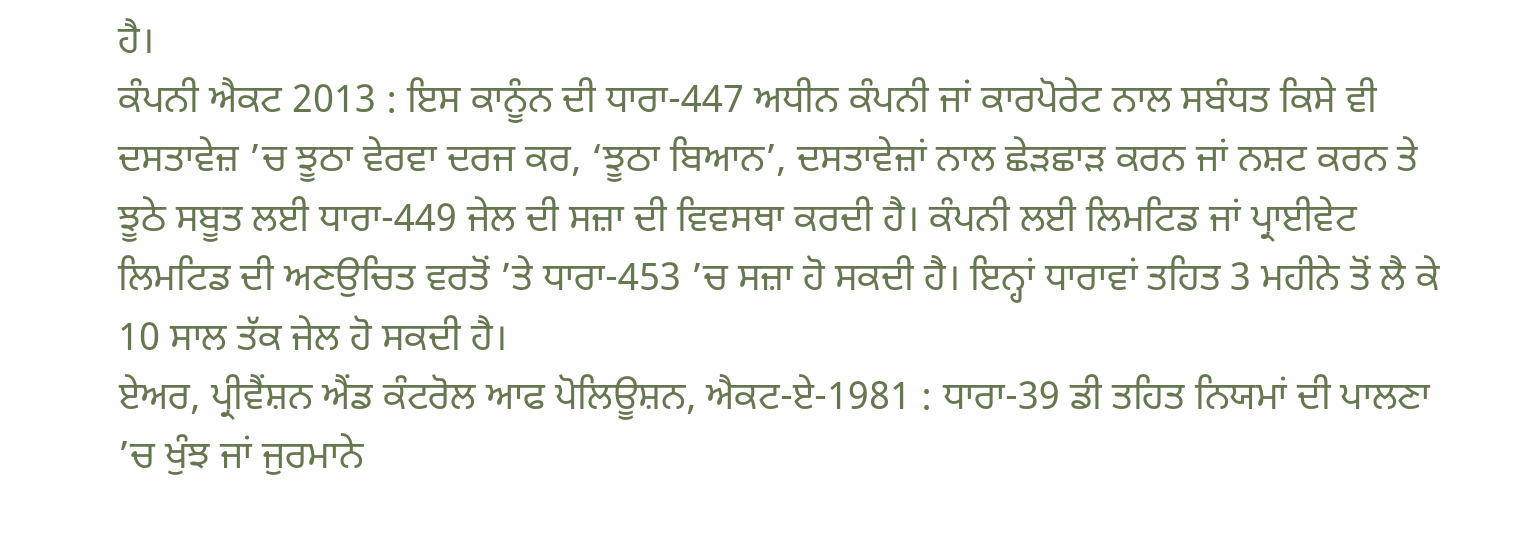ਹੈ।
ਕੰਪਨੀ ਐਕਟ 2013 : ਇਸ ਕਾਨੂੰਨ ਦੀ ਧਾਰਾ-447 ਅਧੀਨ ਕੰਪਨੀ ਜਾਂ ਕਾਰਪੋਰੇਟ ਨਾਲ ਸਬੰਧਤ ਕਿਸੇ ਵੀ ਦਸਤਾਵੇਜ਼ ’ਚ ਝੂਠਾ ਵੇਰਵਾ ਦਰਜ ਕਰ, ‘ਝੂਠਾ ਬਿਆਨ’, ਦਸਤਾਵੇਜ਼ਾਂ ਨਾਲ ਛੇੜਛਾੜ ਕਰਨ ਜਾਂ ਨਸ਼ਟ ਕਰਨ ਤੇ ਝੂਠੇ ਸਬੂਤ ਲਈ ਧਾਰਾ-449 ਜੇਲ ਦੀ ਸਜ਼ਾ ਦੀ ਵਿਵਸਥਾ ਕਰਦੀ ਹੈ। ਕੰਪਨੀ ਲਈ ਲਿਮਟਿਡ ਜਾਂ ਪ੍ਰਾਈਵੇਟ ਲਿਮਟਿਡ ਦੀ ਅਣਉਚਿਤ ਵਰਤੋਂ ’ਤੇ ਧਾਰਾ-453 ’ਚ ਸਜ਼ਾ ਹੋ ਸਕਦੀ ਹੈ। ਇਨ੍ਹਾਂ ਧਾਰਾਵਾਂ ਤਹਿਤ 3 ਮਹੀਨੇ ਤੋਂ ਲੈ ਕੇ 10 ਸਾਲ ਤੱਕ ਜੇਲ ਹੋ ਸਕਦੀ ਹੈ।
ਏਅਰ, ਪ੍ਰੀਵੈਂਸ਼ਨ ਐਂਡ ਕੰਟਰੋਲ ਆਫ ਪੋਲਿਊਸ਼ਨ, ਐਕਟ-ਏ-1981 : ਧਾਰਾ-39 ਡੀ ਤਹਿਤ ਨਿਯਮਾਂ ਦੀ ਪਾਲਣਾ ’ਚ ਖੁੰਝ ਜਾਂ ਜੁਰਮਾਨੇ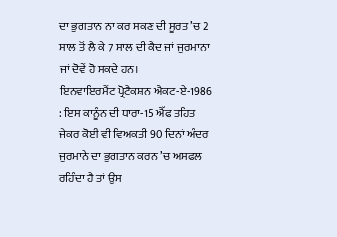ਦਾ ਭੁਗਤਾਨ ਨਾ ਕਰ ਸਕਣ ਦੀ ਸੂਰਤ ’ਚ 2 ਸਾਲ ਤੋਂ ਲੈ ਕੇ 7 ਸਾਲ ਦੀ ਕੈਦ ਜਾਂ ਜੁਰਮਾਨਾ ਜਾਂ ਦੋਵੇਂ ਹੋ ਸਕਦੇ ਹਨ।
ਇਨਵਾਇਰਮੈਂਟ ਪ੍ਰੋਟੈਕਸ਼ਨ ਐਕਟ-ਏ-1986 : ਇਸ ਕਾਨੂੰਨ ਦੀ ਧਾਰਾ-15 ਐੱਫ ਤਹਿਤ ਜੇਕਰ ਕੋਈ ਵੀ ਵਿਅਕਤੀ 90 ਦਿਨਾਂ ਅੰਦਰ ਜੁਰਮਾਨੇ ਦਾ ਭੁਗਤਾਨ ਕਰਨ ’ਚ ਅਸਫਲ ਰਹਿੰਦਾ ਹੈ ਤਾਂ ਉਸ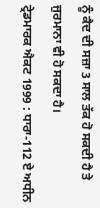ਨੂੰ ਕੈਦ ਦੀ ਸਜ਼ਾ 3 ਸਾਲ ਤੱਕ ਹੋ ਸਕਦੀ ਹੈ ਤੇ ਜੁਰਮਾਨਾ ਵੀ ਹੋ ਸਕਦਾ ਹੈ।
ਟ੍ਰੇਡਮਾਰਕ ਐਕਟ 1999 : ਧਾਰਾ-112 ਏ ਅਧੀਨ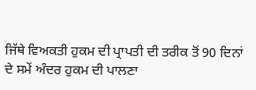ਜਿੱਥੇ ਵਿਅਕਤੀ ਹੁਕਮ ਦੀ ਪ੍ਰਾਪਤੀ ਦੀ ਤਰੀਕ ਤੋਂ 90 ਦਿਨਾਂ ਦੇ ਸਮੇਂ ਅੰਦਰ ਹੁਕਮ ਦੀ ਪਾਲਣਾ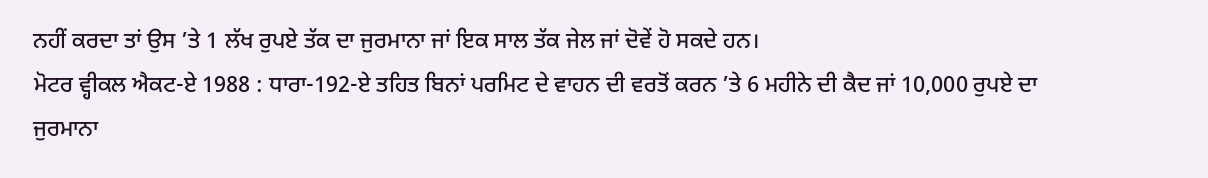ਨਹੀਂ ਕਰਦਾ ਤਾਂ ਉਸ ’ਤੇ 1 ਲੱਖ ਰੁਪਏ ਤੱਕ ਦਾ ਜੁਰਮਾਨਾ ਜਾਂ ਇਕ ਸਾਲ ਤੱਕ ਜੇਲ ਜਾਂ ਦੋਵੇਂ ਹੋ ਸਕਦੇ ਹਨ।
ਮੋਟਰ ਵ੍ਹੀਕਲ ਐਕਟ-ਏ 1988 : ਧਾਰਾ-192-ਏ ਤਹਿਤ ਬਿਨਾਂ ਪਰਮਿਟ ਦੇ ਵਾਹਨ ਦੀ ਵਰਤੋਂ ਕਰਨ ’ਤੇ 6 ਮਹੀਨੇ ਦੀ ਕੈਦ ਜਾਂ 10,000 ਰੁਪਏ ਦਾ ਜੁਰਮਾਨਾ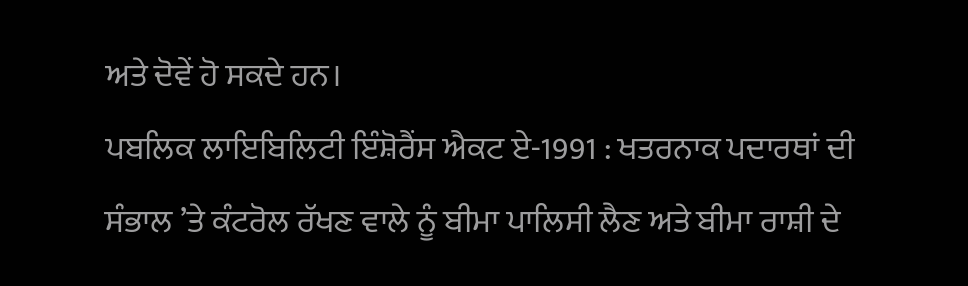ਅਤੇ ਦੋਵੇਂ ਹੋ ਸਕਦੇ ਹਨ।
ਪਬਲਿਕ ਲਾਇਬਿਲਿਟੀ ਇੰਸ਼ੋਰੈਂਸ ਐਕਟ ਏ-1991 : ਖਤਰਨਾਕ ਪਦਾਰਥਾਂ ਦੀ ਸੰਭਾਲ ’ਤੇ ਕੰਟਰੋਲ ਰੱਖਣ ਵਾਲੇ ਨੂੰ ਬੀਮਾ ਪਾਲਿਸੀ ਲੈਣ ਅਤੇ ਬੀਮਾ ਰਾਸ਼ੀ ਦੇ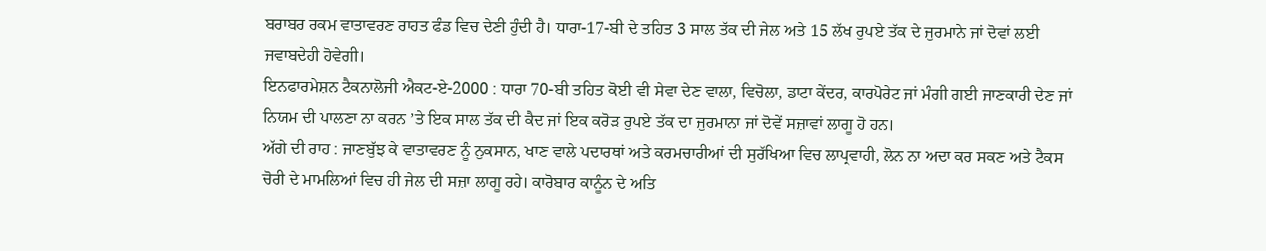ਬਰਾਬਰ ਰਕਮ ਵਾਤਾਵਰਣ ਰਾਹਤ ਫੰਡ ਵਿਚ ਦੇਣੀ ਹੁੰਦੀ ਹੈ। ਧਾਰਾ-17-ਬੀ ਦੇ ਤਹਿਤ 3 ਸਾਲ ਤੱਕ ਦੀ ਜੇਲ ਅਤੇ 15 ਲੱਖ ਰੁਪਏ ਤੱਕ ਦੇ ਜੁਰਮਾਨੇ ਜਾਂ ਦੋਵਾਂ ਲਈ ਜਵਾਬਦੇਹੀ ਹੋਵੇਗੀ।
ਇਨਫਾਰਮੇਸ਼ਨ ਟੈਕਨਾਲੋਜੀ ਐਕਟ-ਏ-2000 : ਧਾਰਾ 70-ਬੀ ਤਹਿਤ ਕੋਈ ਵੀ ਸੇਵਾ ਦੇਣ ਵਾਲਾ, ਵਿਚੋਲਾ, ਡਾਟਾ ਕੇਂਦਰ, ਕਾਰਪੋਰੇਟ ਜਾਂ ਮੰਗੀ ਗਈ ਜਾਣਕਾਰੀ ਦੇਣ ਜਾਂ ਨਿਯਮ ਦੀ ਪਾਲਣਾ ਨਾ ਕਰਨ ’ਤੇ ਇਕ ਸਾਲ ਤੱਕ ਦੀ ਕੈਦ ਜਾਂ ਇਕ ਕਰੋੜ ਰੁਪਏ ਤੱਕ ਦਾ ਜੁਰਮਾਨਾ ਜਾਂ ਦੋਵੇਂ ਸਜ਼ਾਵਾਂ ਲਾਗੂ ਹੋ ਹਨ।
ਅੱਗੇ ਦੀ ਰਾਹ : ਜਾਣਬੁੱਝ ਕੇ ਵਾਤਾਵਰਣ ਨੂੰ ਨੁਕਸਾਨ, ਖਾਣ ਵਾਲੇ ਪਦਾਰਥਾਂ ਅਤੇ ਕਰਮਚਾਰੀਆਂ ਦੀ ਸੁਰੱਖਿਆ ਵਿਚ ਲਾਪ੍ਰਵਾਹੀ, ਲੋਨ ਨਾ ਅਦਾ ਕਰ ਸਕਣ ਅਤੇ ਟੈਕਸ ਚੋਰੀ ਦੇ ਮਾਮਲਿਆਂ ਵਿਚ ਹੀ ਜੇਲ ਦੀ ਸਜ਼ਾ ਲਾਗੂ ਰਹੇ। ਕਾਰੋਬਾਰ ਕਾਨੂੰਨ ਦੇ ਅਤਿ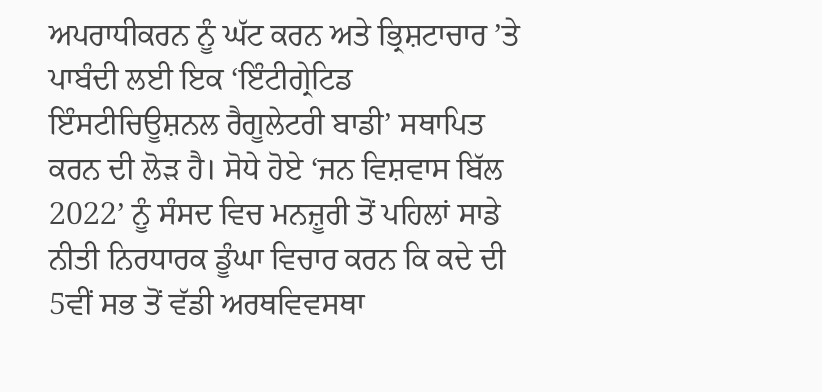ਅਪਰਾਧੀਕਰਨ ਨੂੰ ਘੱਟ ਕਰਨ ਅਤੇ ਭ੍ਰਿਸ਼ਟਾਚਾਰ ’ਤੇ ਪਾਬੰਦੀ ਲਈ ਇਕ ‘ਇੰਟੀਗ੍ਰੇਟਿਡ ਇੰਸਟੀਚਿਊਸ਼ਨਲ ਰੈਗੂਲੇਟਰੀ ਬਾਡੀ’ ਸਥਾਪਿਤ ਕਰਨ ਦੀ ਲੋੜ ਹੈ। ਸੋਧੇ ਹੋਏ ‘ਜਨ ਵਿਸ਼ਵਾਸ ਬਿੱਲ 2022’ ਨੂੰ ਸੰਸਦ ਵਿਚ ਮਨਜ਼ੂਰੀ ਤੋਂ ਪਹਿਲਾਂ ਸਾਡੇ ਨੀਤੀ ਨਿਰਧਾਰਕ ਡੂੰਘਾ ਵਿਚਾਰ ਕਰਨ ਕਿ ਕਦੇ ਦੀ 5ਵੀਂ ਸਭ ਤੋਂ ਵੱਡੀ ਅਰਥਵਿਵਸਥਾ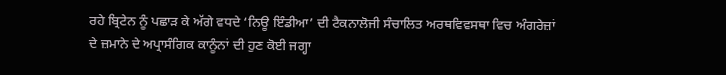ਰਹੇ ਬ੍ਰਿਟੇਨ ਨੂੰ ਪਛਾੜ ਕੇ ਅੱਗੇ ਵਧਦੇ ‘ਨਿਊ ਇੰਡੀਆ’ ਦੀ ਟੈਕਨਾਲੋਜੀ ਸੰਚਾਲਿਤ ਅਰਥਵਿਵਸਥਾ ਵਿਚ ਅੰਗਰੇਜ਼ਾਂ ਦੇ ਜ਼ਮਾਨੇ ਦੇ ਅਪ੍ਰਾਸੰਗਿਕ ਕਾਨੂੰਨਾਂ ਦੀ ਹੁਣ ਕੋਈ ਜਗ੍ਹਾ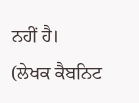ਨਹੀਂ ਹੈ।
(ਲੇਖਕ ਕੈਬਨਿਟ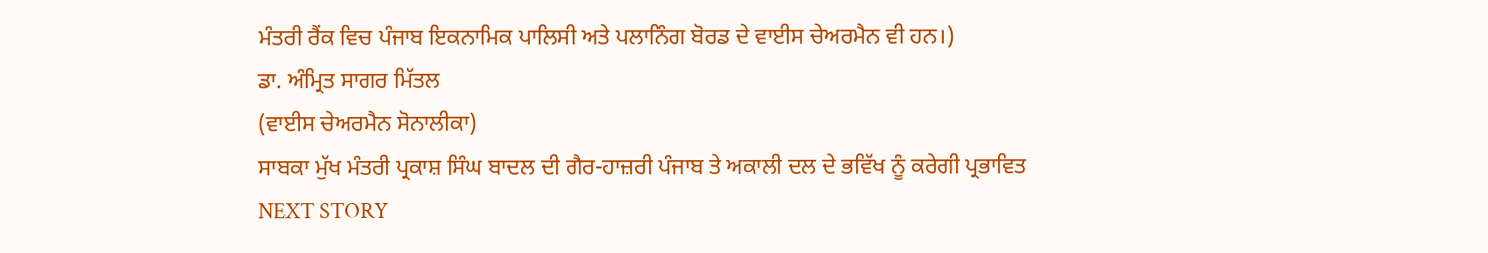ਮੰਤਰੀ ਰੈਂਕ ਵਿਚ ਪੰਜਾਬ ਇਕਨਾਮਿਕ ਪਾਲਿਸੀ ਅਤੇ ਪਲਾਨਿੰਗ ਬੋਰਡ ਦੇ ਵਾਈਸ ਚੇਅਰਮੈਨ ਵੀ ਹਨ।)
ਡਾ. ਅੰਮ੍ਰਿਤ ਸਾਗਰ ਮਿੱਤਲ
(ਵਾਈਸ ਚੇਅਰਮੈਨ ਸੋਨਾਲੀਕਾ)
ਸਾਬਕਾ ਮੁੱਖ ਮੰਤਰੀ ਪ੍ਰਕਾਸ਼ ਸਿੰਘ ਬਾਦਲ ਦੀ ਗੈਰ-ਹਾਜ਼ਰੀ ਪੰਜਾਬ ਤੇ ਅਕਾਲੀ ਦਲ ਦੇ ਭਵਿੱਖ ਨੂੰ ਕਰੇਗੀ ਪ੍ਰਭਾਵਿਤ
NEXT STORY